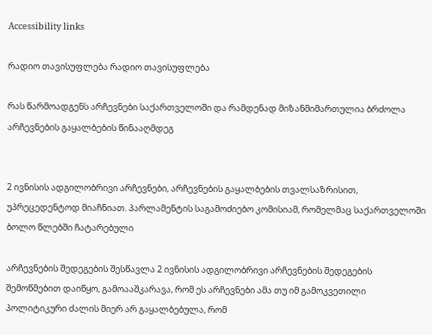Accessibility links

რადიო თავისუფლება რადიო თავისუფლება

რას წარმოადგენს არჩევნები საქართველოში და რამდენად მიზანმიმართულია ბრძოლა არჩევნების გაყალბების წინააღმდეგ


2 ივნისის ადგილობრივი არჩევნები, არჩევნების გაყალბების თვალსაზრისით, უპრეცედენტოდ მიაჩნიათ. პარლამენტის საგამოძიებო კომისიამ, რომელმაც საქართველოში ბოლო წლებში ჩატარებული

არჩევნების შედეგების შესწავლა 2 ივნისის ადგილობრივი არჩევნების შედეგების შემოწმებით დაიწყო, გამოააშკარავა, რომ ეს არჩევნები ამა თუ იმ გამოკვეთილი პოლიტიკური ძალის მიერ არ გაყალბებულა, რომ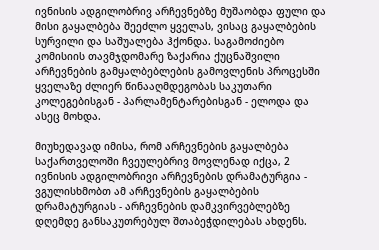ივნისის ადგილობრივ არჩევნებზე მუშაობდა ფული და მისი გაყალბება შეეძლო ყველას, ვისაც გაყალბების სურვილი და საშუალება ჰქონდა. საგამოძიებო კომისიის თავმჯდომარე ზაქარია ქუცნაშვილი არჩევნების გამყალბებლების გამოვლენის პროცესში ყველაზე ძლიერ წინააღმდეგობას საკუთარი კოლეგებისგან - პარლამენტარებისგან - ელოდა და ასეც მოხდა.

მიუხედავად იმისა, რომ არჩევნების გაყალბება საქართველოში ჩვეულებრივ მოვლენად იქცა, 2 ივნისის ადგილობრივი არჩევნების დრამატურგია - ვგულისხმობთ ამ არჩევნების გაყალბების დრამატურგიას - არჩევნების დამკვირვებლებზე დღემდე განსაკუთრებულ შთაბეჭდილებას ახდენს.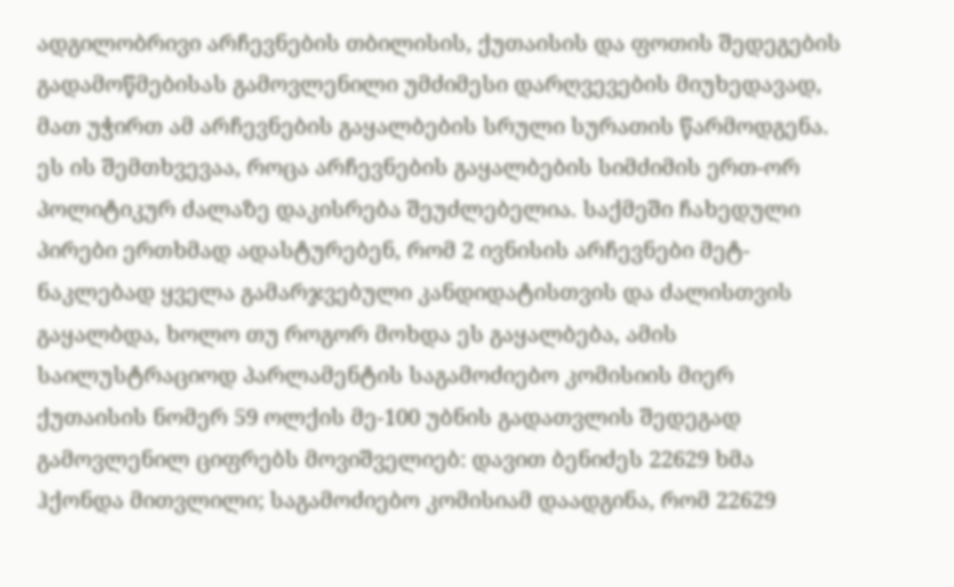ადგილობრივი არჩევნების თბილისის, ქუთაისის და ფოთის შედეგების გადამოწმებისას გამოვლენილი უმძიმესი დარღვევების მიუხედავად, მათ უჭირთ ამ არჩევნების გაყალბების სრული სურათის წარმოდგენა. ეს ის შემთხვევაა, როცა არჩევნების გაყალბების სიმძიმის ერთ-ორ პოლიტიკურ ძალაზე დაკისრება შეუძლებელია. საქმეში ჩახედული პირები ერთხმად ადასტურებენ, რომ 2 ივნისის არჩევნები მეტ-ნაკლებად ყველა გამარჯვებული კანდიდატისთვის და ძალისთვის გაყალბდა, ხოლო თუ როგორ მოხდა ეს გაყალბება, ამის საილუსტრაციოდ პარლამენტის საგამოძიებო კომისიის მიერ ქუთაისის ნომერ 59 ოლქის მე-100 უბნის გადათვლის შედეგად გამოვლენილ ციფრებს მოვიშველიებ: დავით ბენიძეს 22629 ხმა ჰქონდა მითვლილი; საგამოძიებო კომისიამ დაადგინა, რომ 22629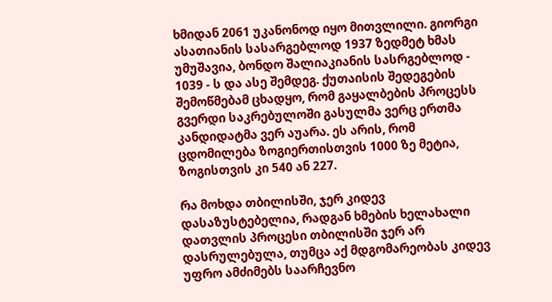ხმიდან 2061 უკანონოდ იყო მითვლილი. გიორგი ასათიანის სასარგებლოდ 1937 ზედმეტ ხმას უმუშავია, ბონდო შალიაკიანის სასრგებლოდ - 1039 - ს და ასე შემდეგ. ქუთაისის შედეგების შემოწმებამ ცხადყო, რომ გაყალბების პროცესს გვერდი საკრებულოში გასულმა ვერც ერთმა კანდიდატმა ვერ აუარა. ეს არის, რომ ცდომილება ზოგიერთისთვის 1000 ზე მეტია, ზოგისთვის კი 540 ან 227.

რა მოხდა თბილისში, ჯერ კიდევ დასაზუსტებელია, რადგან ხმების ხელახალი დათვლის პროცესი თბილისში ჯერ არ დასრულებულა, თუმცა აქ მდგომარეობას კიდევ უფრო ამძიმებს საარჩევნო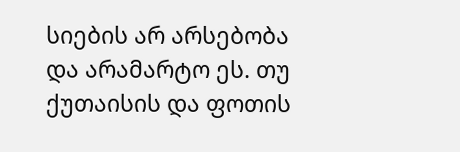სიების არ არსებობა და არამარტო ეს. თუ ქუთაისის და ფოთის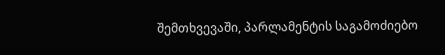შემთხვევაში, პარლამენტის საგამოძიებო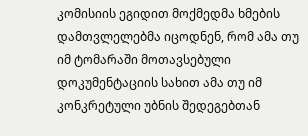კომისიის ეგიდით მოქმედმა ხმების დამთვლელებმა იცოდნენ, რომ ამა თუ იმ ტომარაში მოთავსებული დოკუმენტაციის სახით ამა თუ იმ კონკრეტული უბნის შედეგებთან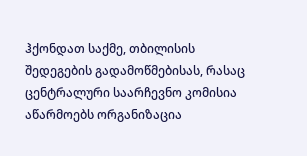ჰქონდათ საქმე, თბილისის შედეგების გადამოწმებისას, რასაც ცენტრალური საარჩევნო კომისია აწარმოებს ორგანიზაცია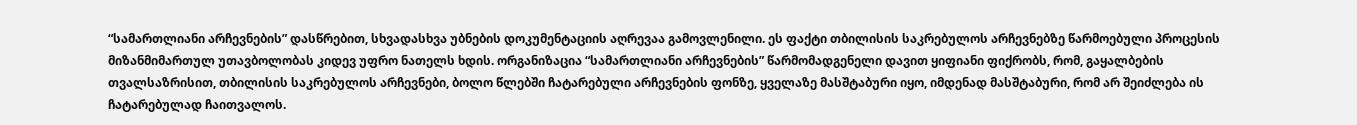“სამართლიანი არჩევნების” დასწრებით, სხვადასხვა უბნების დოკუმენტაციის აღრევაა გამოვლენილი. ეს ფაქტი თბილისის საკრებულოს არჩევნებზე წარმოებული პროცესის მიზანმიმართულ უთავბოლობას კიდევ უფრო ნათელს ხდის. ორგანიზაცია “სამართლიანი არჩევნების” წარმომადგენელი დავით ყიფიანი ფიქრობს, რომ, გაყალბების თვალსაზრისით, თბილისის საკრებულოს არჩევნები, ბოლო წლებში ჩატარებული არჩევნების ფონზე, ყველაზე მასშტაბური იყო, იმდენად მასშტაბური, რომ არ შეიძლება ის ჩატარებულად ჩაითვალოს.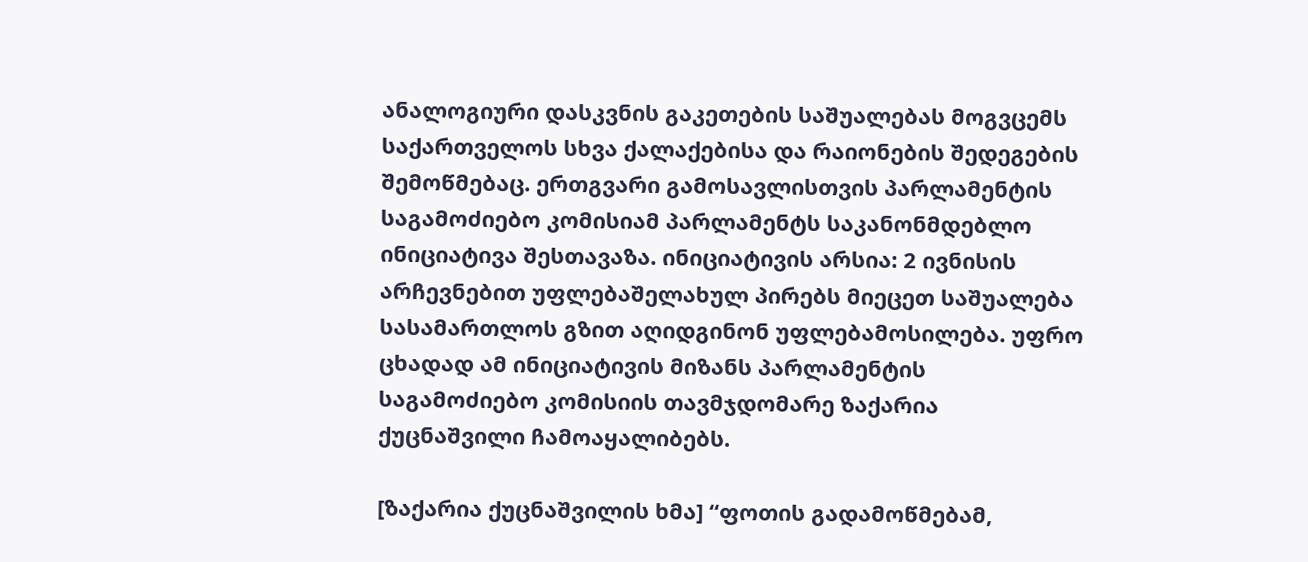ანალოგიური დასკვნის გაკეთების საშუალებას მოგვცემს საქართველოს სხვა ქალაქებისა და რაიონების შედეგების შემოწმებაც. ერთგვარი გამოსავლისთვის პარლამენტის საგამოძიებო კომისიამ პარლამენტს საკანონმდებლო ინიციატივა შესთავაზა. ინიციატივის არსია: 2 ივნისის არჩევნებით უფლებაშელახულ პირებს მიეცეთ საშუალება სასამართლოს გზით აღიდგინონ უფლებამოსილება. უფრო ცხადად ამ ინიციატივის მიზანს პარლამენტის საგამოძიებო კომისიის თავმჯდომარე ზაქარია ქუცნაშვილი ჩამოაყალიბებს.

[ზაქარია ქუცნაშვილის ხმა] “ფოთის გადამოწმებამ,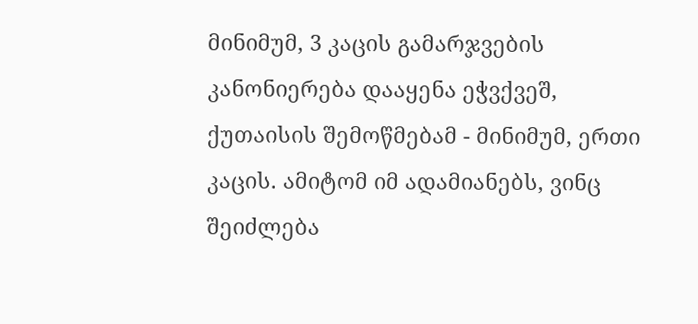მინიმუმ, 3 კაცის გამარჯვების კანონიერება დააყენა ეჭვქვეშ, ქუთაისის შემოწმებამ - მინიმუმ, ერთი კაცის. ამიტომ იმ ადამიანებს, ვინც შეიძლება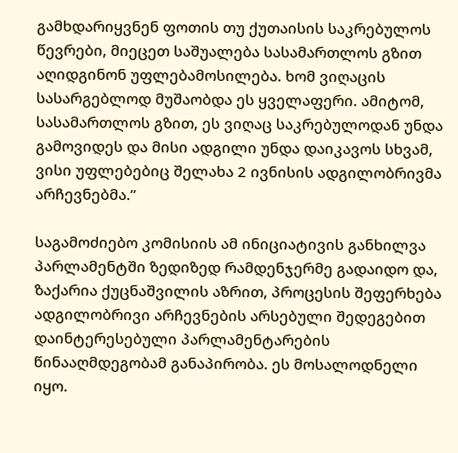გამხდარიყვნენ ფოთის თუ ქუთაისის საკრებულოს წევრები, მიეცეთ საშუალება სასამართლოს გზით აღიდგინონ უფლებამოსილება. ხომ ვიღაცის სასარგებლოდ მუშაობდა ეს ყველაფერი. ამიტომ, სასამართლოს გზით, ეს ვიღაც საკრებულოდან უნდა გამოვიდეს და მისი ადგილი უნდა დაიკავოს სხვამ, ვისი უფლებებიც შელახა 2 ივნისის ადგილობრივმა არჩევნებმა.”

საგამოძიებო კომისიის ამ ინიციატივის განხილვა პარლამენტში ზედიზედ რამდენჯერმე გადაიდო და, ზაქარია ქუცნაშვილის აზრით, პროცესის შეფერხება ადგილობრივი არჩევნების არსებული შედეგებით დაინტერესებული პარლამენტარების წინააღმდეგობამ განაპირობა. ეს მოსალოდნელი იყო.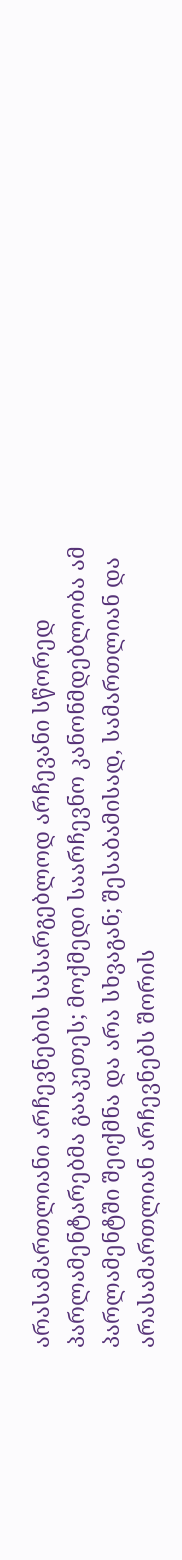არასამართლიანი არჩევნების სასარგებლოდ არჩევანი სწორედ პარლამენტარებმა გააკეთეს; მოქმედი საარჩევნო კანონმდებლობა ამ პარლამენტში შეიქმნა და არა სხვაგან; შესაბამისად, სამართლიან და არასამართლიან არჩევნებს შორის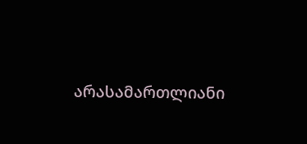არასამართლიანი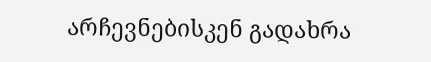არჩევნებისკენ გადახრა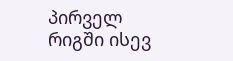პირველ რიგში ისევ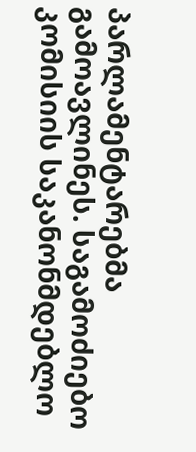პარლამენტარებმა გამოავლინეს. საგამოძიებო კომისიის საკანონმდებლო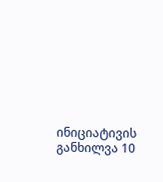ინიციატივის განხილვა 10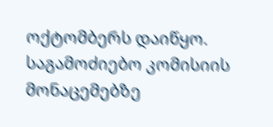ოქტომბერს დაიწყო. საგამოძიებო კომისიის მონაცემებზე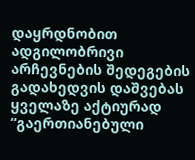დაყრდნობით ადგილობრივი არჩევნების შედეგების გადახედვის დაშვებას ყველაზე აქტიურად “გაერთიანებული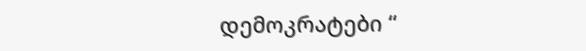დემოკრატები “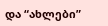და “ახლები”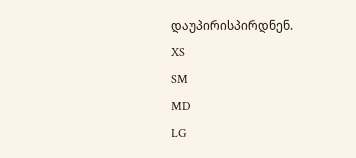დაუპირისპირდნენ.
XS
SM
MD
LG